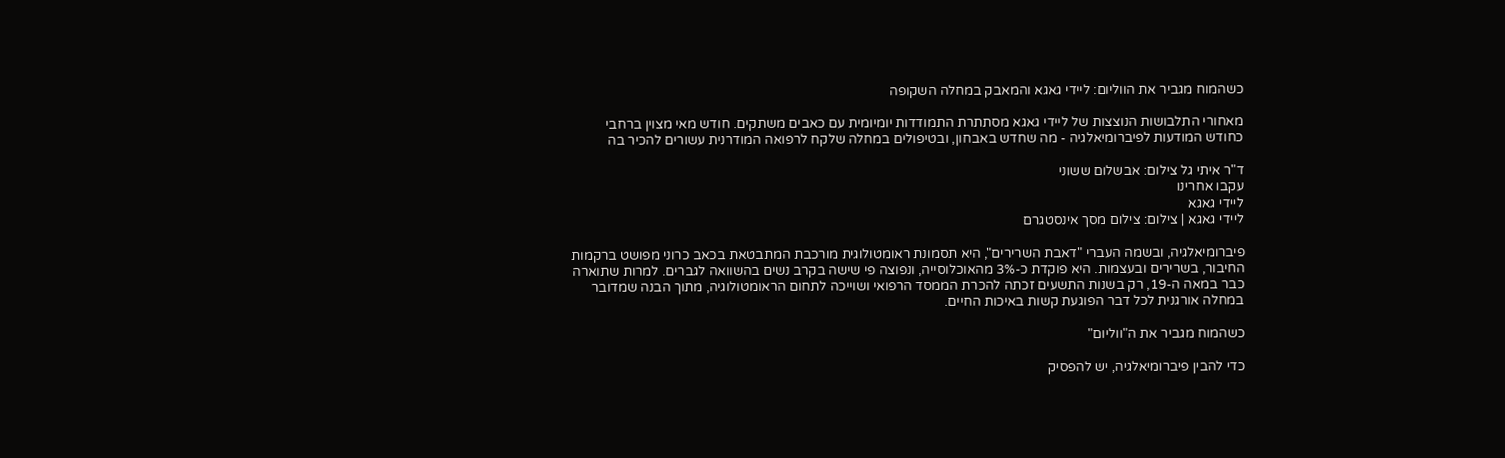כשהמוח מגביר את הווליום: ליידי גאגא והמאבק במחלה השקופה

מאחורי התלבושות הנוצצות של ליידי גאגא מסתתרת התמודדות יומיומית עם כאבים משתקים. חודש מאי מצוין ברחבי כחודש המודעות לפיברומיאלגיה - מה שחדש באבחון, ובטיפולים במחלה שלקח לרפואה המודרנית עשורים להכיר בה

ד"ר איתי גל צילום: אבשלום ששוני
עקבו אחרינו
ליידי גאגא
ליידי גאגא | צילום: צילום מסך אינסטגרם

פיברומיאלגיה, ובשמה העברי "דאבת השרירים", היא תסמונת ראומטולוגית מורכבת המתבטאת בכאב כרוני מפושט ברקמות החיבור, בשרירים ובעצמות. היא פוקדת כ-3% מהאוכלוסייה, ונפוצה פי שישה בקרב נשים בהשוואה לגברים. למרות שתוארה כבר במאה ה-19, רק בשנות התשעים זכתה להכרת הממסד הרפואי ושוייכה לתחום הראומטולוגיה, מתוך הבנה שמדובר במחלה אורגנית לכל דבר הפוגעת קשות באיכות החיים.

כשהמוח מגביר את ה"ווליום"

כדי להבין פיברומיאלגיה, יש להפסיק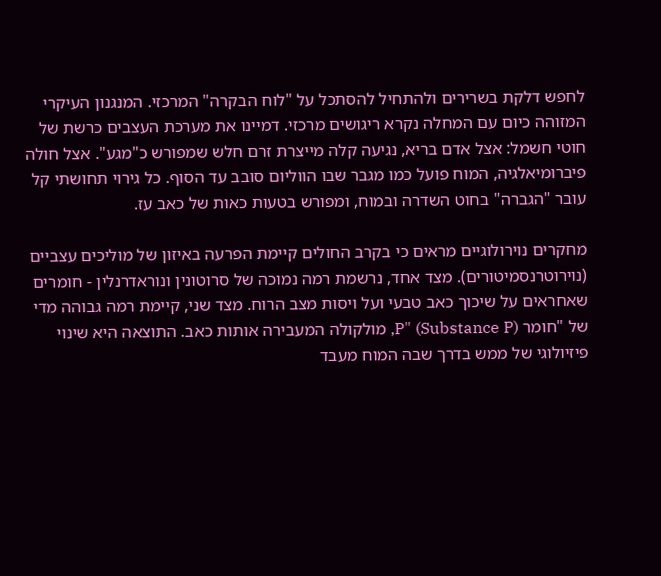לחפש דלקת בשרירים ולהתחיל להסתכל על "לוח הבקרה" המרכזי. המנגנון העיקרי המזוהה כיום עם המחלה נקרא ריגושים מרכזי. דמיינו את מערכת העצבים כרשת של חוטי חשמל: אצל אדם בריא, נגיעה קלה מייצרת זרם חלש שמפורש כ"מגע". אצל חולה פיברומיאלגיה, המוח פועל כמו מגבר שבו הווליום סובב עד הסוף. כל גירוי תחושתי קל עובר "הגברה" בחוט השדרה ובמוח, ומפורש בטעות כאות של כאב עז.

מחקרים נוירולוגיים מראים כי בקרב החולים קיימת הפרעה באיזון של מוליכים עצביים (נוירוטרנסמיטורים). מצד אחד, נרשמת רמה נמוכה של סרוטונין ונוראדרנלין - חומרים שאחראים על שיכוך כאב טבעי ועל ויסות מצב הרוח. מצד שני, קיימת רמה גבוהה מדי של "חומר P" (Substance P), מולקולה המעבירה אותות כאב. התוצאה היא שינוי פיזיולוגי של ממש בדרך שבה המוח מעבד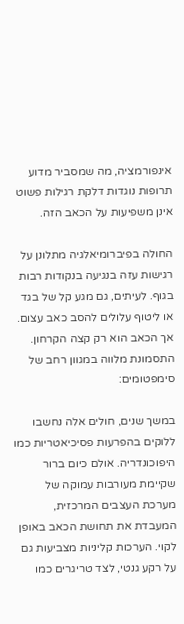אינפורמציה, מה שמסביר מדוע תרופות נוגדות דלקת רגילות פשוט אינן משפיעות על הכאב הזה.

החולה בפיברומיאלגיה מתלונן על רגישות עזה בנגיעה בנקודות רבות בגוף. לעיתים, גם מגע קל של בגד או ליטוף עלולים להסב כאב עצום. אך הכאב הוא רק קצה הקרחון. התסמונת מלווה במגוון רחב של סימפטומים:

במשך שנים, חולים אלה נחשבו ללוקים בהפרעות פסיכיאטריות כמו היפוכונדריה. אולם כיום ברור שקיימת מעורבות עמוקה של מערכת העצבים המרכזית, המעבדת את תחושת הכאב באופן לקוי. הערכות קליניות מצביעות גם על רקע גנטי, לצד טריגרים כמו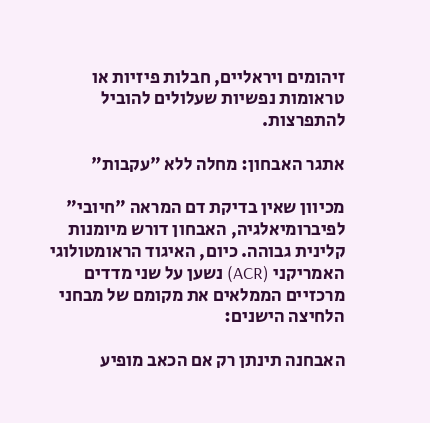זיהומים ויראליים, חבלות פיזיות או טראומות נפשיות שעלולים להוביל להתפרצות.

אתגר האבחון: מחלה ללא "עקבות"

מכיוון שאין בדיקת דם המראה "חיובי" לפיברומיאלגיה, האבחון דורש מיומנות קלינית גבוהה. כיום, האיגוד הראומטולוגי האמריקני (ACR) נשען על שני מדדים מרכזיים הממלאים את מקומם של מבחני הלחיצה הישנים:

האבחנה תינתן רק אם הכאב מופיע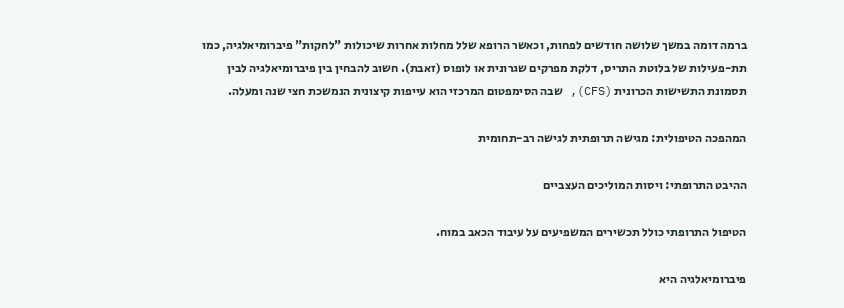ברמה דומה במשך שלושה חודשים לפחות, וכאשר הרופא שלל מחלות אחרות שיכולות "לחקות" פיברומיאלגיה, כמו תת-פעילות של בלוטת התריס, דלקת מפרקים שגרונית או לופוס (זאבת). חשוב להבחין בין פיברומיאלגיה לבין תסמונת התשישות הכרונית (CFS), שבה הסימפטום המרכזי הוא עייפות קיצונית הנמשכת חצי שנה ומעלה.

המהפכה הטיפולית: מגישה תרופתית לגישה רב-תחומית

ההיבט התרופתי: ויסות המוליכים העצביים

הטיפול התרופתי כולל תכשירים המשפיעים על עיבוד הכאב במוח.

פיברומיאלגיה היא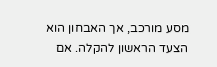מסע מורכב, אך האבחון הוא הצעד הראשון להקלה. אם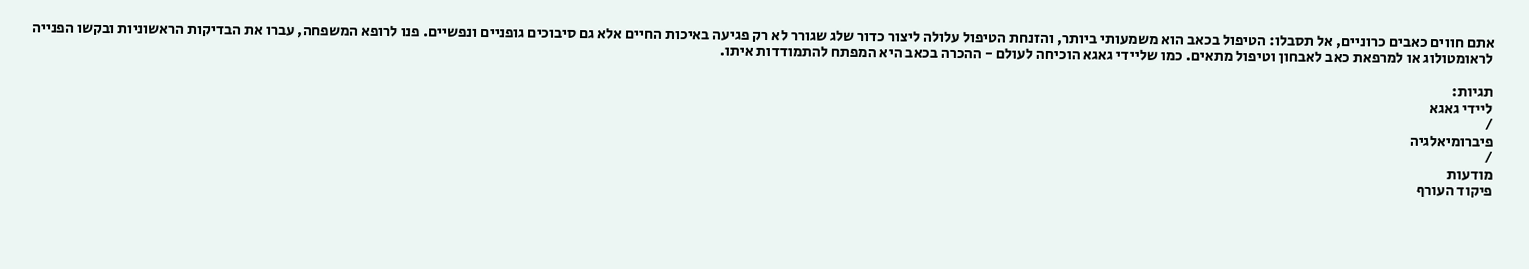אתם חווים כאבים כרוניים, אל תסבלו: הטיפול בכאב הוא משמעותי ביותר, והזנחת הטיפול עלולה ליצור כדור שלג שגורר לא רק פגיעה באיכות החיים אלא גם סיבוכים גופניים ונפשיים. פנו לרופא המשפחה, עברו את הבדיקות הראשוניות ובקשו הפנייה לראומטולוג או למרפאת כאב לאבחון וטיפול מתאים. כמו שליידי גאגא הוכיחה לעולם - ההכרה בכאב היא המפתח להתמודדות איתו.

תגיות:
ליידי גאגא
/
פיברומיאלגיה
/
מודעות
פיקוד העורף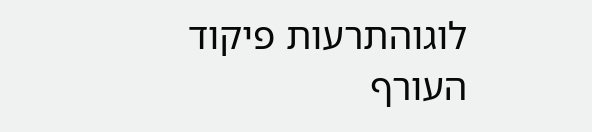לוגוהתרעות פיקוד העורף